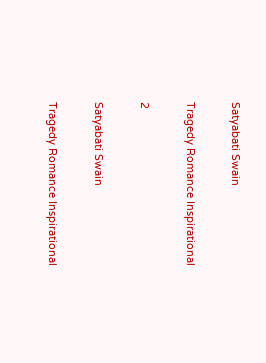Satyabati Swain

Tragedy Romance Inspirational

2

Satyabati Swain

Tragedy Romance Inspirational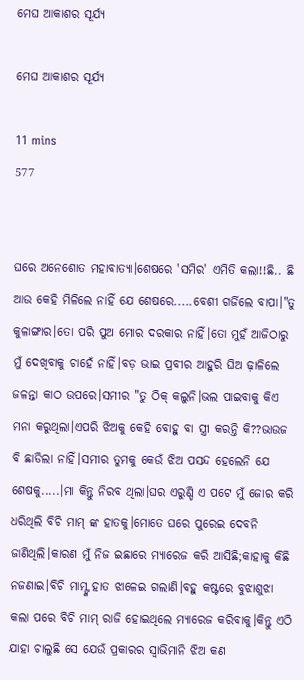ମେଘ ଆକାଶର ସୂର୍ଯ୍ୟ

ମେଘ ଆକାଶର ସୂର୍ଯ୍ୟ

11 mins
577


ଘରେ ଅନେଶୋତ ମହାବାତ୍ୟା।ଶେଷରେ 'ସମିର' ଏମିତି କଲା!!ଛି.. ଛି ଆଉ କେହି ମିଳିଲେ ନାହିଁ ଯେ ଶେଷରେ.....ବେଶୀ ଗର୍ଜିଲେ ବାପା।"ତୁ କୁଳାଙ୍ଗାର।ତୋ ପରି ପୁଅ ମୋର ଦରକାର ନାହିଁ।ତୋ ମୁହଁ ଆଜିଠାରୁ ମୁଁ ଦେଖିବାକୁ ଚାହେଁ ନାହିଁ।ବଡ଼ ଭାଇ ପ୍ରବୀର ଆହୁରି ଘିଅ ଢ଼ାଳିଲେ ଜଳନ୍ତା କାଠ ଉପରେ।ସମୀର "ତୁ ଠିକ୍ କଲୁନି।ଭଲ ପାଇବାକୁ କିଏ ମନା କରୁଥିଲା।ଏପରି ଝିଅକୁ କେହି ବୋହୁ ବା ସ୍ତ୍ରୀ କରନ୍ତି କି??ଭାଉଜ ବି ଛାଡିଲା ନାହିଁ।ସମୀର ତୁମକୁ କେଉଁ ଝିଅ ପସନ୍ଦ ହେଲେନି ଯେ ଶେଷକୁ.....।ମା କିନ୍ତୁ ନିରବ ଥିଲା।ଘର ଏରୁଣ୍ଡି ଏ ପଟେ ମୁଁ ଜୋର କରି ଧରିଥିଲି ବିଚି ମାମ୍ ଙ୍କ ହାତକୁ।ମୋତେ ଘରେ ପୁରେଇ ଦେବନି ଜାଣିଥିଲି।କାରଣ ମୁଁ ନିଜ ଇଛାରେ ମ୍ୟାରେଜ କରି ଆସିଛି;କାହାକୁ କିଛି ନଜଣାଇ।ବିଚି ମାମ୍ଙ୍କ ହାତ ଝାଳେଇ ଗଲାଣି।ବହୁ କଷ୍ଟରେ ବୁଝାଶୁଝା କଲା ପରେ ବିଚି ମାମ୍ ରାଜି ହୋଇଥିଲେ ମ୍ୟାରେଜ କରିବାକୁ।କିନ୍ତୁ ଏଠି ଯାହା ଚାଲୁଛି ସେ ଯେଉଁ ପ୍ରକାରର ସ୍ୱାଭିମାନି ଝିଅ କଣ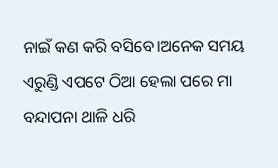ନାଇଁ କଣ କରି ବସିବେ।ଅନେକ ସମୟ ଏରୁଣ୍ଡି ଏପଟେ ଠିଆ ହେଲା ପରେ ମା ବନ୍ଦାପନା ଥାଳି ଧରି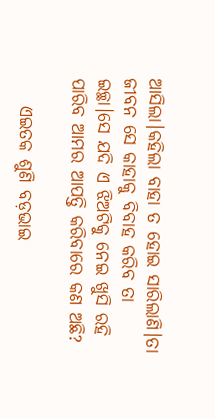ଆସିଲା।କହିଲା ବାହା ତ ହୋଇ ସାରିଲାଣି।ତା ଜୀବନ ସେ କାହାକୁ ବିବାହ କରିବ ତା ଇଚ୍ଛା।ସେ ଯଦି ଏ ଝିଅଟିକୁ ନେଇ ଖୁସି ରହି ପାରିବ ଆମର ଆପତ୍ତି କରିବାରେ କଣ ଅଛି?

    ଏଇତକ ଶୁଣି ବଡ଼ଭାଇ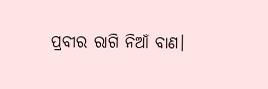ପ୍ରବୀର ରାଗି ନିଆଁ ବାଣ।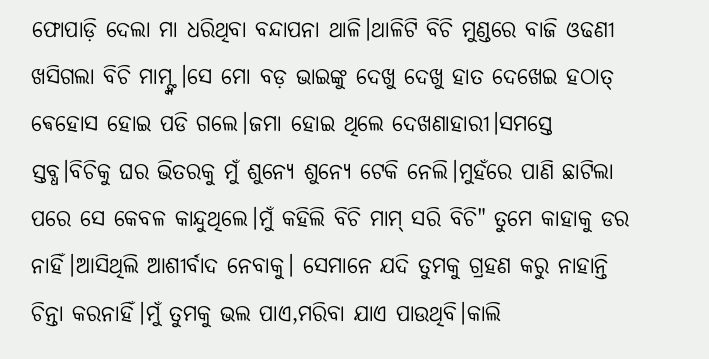ଫୋପାଡ଼ି ଦେଲା ମା ଧରିଥିବା ବନ୍ଦାପନା ଥାଳି।ଥାଳିଟି ବିଚି ମୁଣ୍ଡରେ ବାଜି ଓଢଣୀ ଖସିଗଲା ବିଚି ମାମ୍ଙ୍କ।ସେ ମୋ ବଡ଼ ଭାଇଙ୍କୁ ଦେଖୁ ଦେଖୁ ହାତ ଦେଖେଇ ହଠାତ୍ ଵେହୋସ ହୋଇ ପଡି ଗଲେ।ଜମା ହୋଇ ଥିଲେ ଦେଖଣାହାରୀ।ସମସ୍ତେ ସ୍ତବ୍ଧ।ବିଚିକୁ ଘର ଭିତରକୁ ମୁଁ ଶୁନ୍ୟେ ଶୁନ୍ୟେ ଟେକି ନେଲି।ମୁହଁରେ ପାଣି ଛାଟିଲା ପରେ ସେ କେବଳ କାନ୍ଦୁଥିଲେ।ମୁଁ କହିଲି ବିଚି ମାମ୍ ସରି ବିଚି" ତୁମେ କାହାକୁ ଡର ନାହିଁ।ଆସିଥିଲି ଆଶୀର୍ବାଦ ନେବାକୁ। ସେମାନେ ଯଦି ତୁମକୁ ଗ୍ରହଣ କରୁ ନାହାନ୍ତି ଚିନ୍ତା କରନାହିଁ।ମୁଁ ତୁମକୁ ଭଲ ପାଏ,ମରିବା ଯାଏ ପାଉଥିବି।କାଲି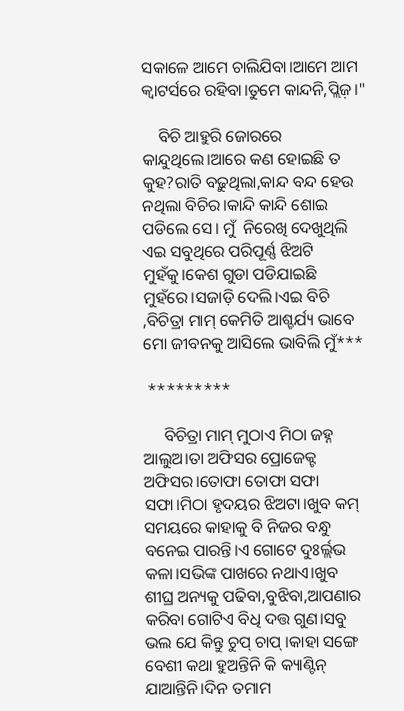ସକାଳେ ଆମେ ଚାଲିଯିବା।ଆମେ ଆମ କ୍ୱାଟର୍ସରେ ରହିବା।ତୁମେ କାନ୍ଦନି,ପ୍ଲିଜ଼।"

    ବିଚି ଆହୁରି ଜୋରରେ କାନ୍ଦୁଥିଲେ।ଆରେ କଣ ହୋଇଛି ତ କୁହ?ରାତି ବଢ଼ୁଥିଲା,କାନ୍ଦ ବନ୍ଦ ହେଉ ନଥିଲା ବିଚିର।କାନ୍ଦି କାନ୍ଦି ଶୋଇ ପଡିଲେ ସେ। ମୁଁ  ନିରେଖି ଦେଖୁଥିଲି ଏଇ ସବୁଥିରେ ପରିପୂର୍ଣ୍ଣ ଝିଅଟି ମୁହଁକୁ।କେଶ ଗୁଡା ପଡିଯାଇଛି ମୁହଁରେ।ସଜାଡ଼ି ଦେଲି।ଏଇ ବିଚି ,ବିଚିତ୍ରା ମାମ୍ କେମିତି ଆଶ୍ଚର୍ଯ୍ୟ ଭାବେ ମୋ ଜୀବନକୁ ଆସିଲେ ଭାବିଲି ମୁଁ***

 *********

     ବିଚିତ୍ରା ମାମ୍ ମୁଠାଏ ମିଠା ଜହ୍ନ ଆଲୁଅ।ତା ଅଫିସର ପ୍ରୋଜେକ୍ଟ ଅଫିସର।ତୋଫା ତୋଫା ସଫା ସଫା।ମିଠା ହୃଦୟର ଝିଅଟା।ଖୁବ କମ୍ ସମୟରେ କାହାକୁ ବି ନିଜର ବନ୍ଧୁ ବନେଇ ପାରନ୍ତି।ଏ ଗୋଟେ ଦୁଃର୍ଲ୍ଲଭ କଳା।ସଭିଙ୍କ ପାଖରେ ନଥାଏ।ଖୁବ ଶୀଘ୍ର ଅନ୍ୟକୁ ପଢିବା,ବୁଝିବା,ଆପଣାର କରିବା ଗୋଟିଏ ବିଧି ଦତ୍ତ ଗୁଣ।ସବୁ ଭଲ ଯେ କିନ୍ତୁ ଚୁପ୍ ଚାପ୍ ।କାହା ସଙ୍ଗେ ବେଶୀ କଥା ହୁଅନ୍ତିନି କି କ୍ୟାଣ୍ଟିନ୍ ଯାଆନ୍ତିନି।ଦିନ ତମାମ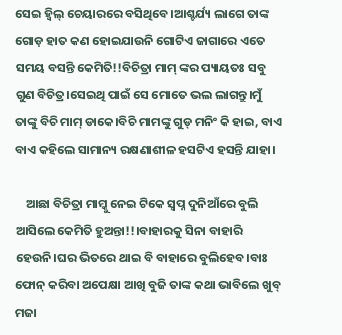ସେଇ ହ୍ବିଲ୍ ଚେୟାରରେ ବସିଥିବେ।ଆଶ୍ଚର୍ଯ୍ୟ ଲାଗେ ତାଙ୍କ ଗୋଡ଼ ହାତ କଣ ହୋଇଯାଉନି ଗୋଟିଏ ଜାଗାରେ ଏତେ ସମୟ ବସନ୍ତି କେମିତି!!ବିଚିତ୍ରା ମାମ୍ ଙ୍କର ପ୍ୟାୟତଃ ସବୁ ଗୁଣ ବିଚିତ୍ର।ସେଇଥି ପାଇଁ ସେ ମୋତେ ଭଲ ଲାଗନ୍ତୁ।ମୁଁ ତାଙ୍କୁ ବିଚି ମାମ୍ ଡାକେ।ବିଚି ମାମଙ୍କୁ ଗୁଡ୍ ମନିଂ କି ହାଇ, ବାଏ ବାଏ କହିଲେ ସାମାନ୍ୟ ରକ୍ଷଣାଶୀଳ ହସଟିଏ ହସନ୍ତି ଯାହା।

    ଆଛା ବିଚିତ୍ରା ମାମ୍କୁ ନେଇ ଟିକେ ସ୍ୱପ୍ନ ଦୁନିଆଁରେ ବୁଲି ଆସିଲେ କେମିତି ହୁଅନ୍ତା!!।ବାହାରକୁ ସିନା ବାହାରି ହେଉନି।ଘର ଭିତରେ ଥାଇ ବି ବାହାରେ ବୁଲିହେବ।ବାଃ ଫୋନ୍ କରିବା ଅପେକ୍ଷା ଆଖି ବୁଜି ତାଙ୍କ କଥା ଭାବିଲେ ଖୁବ୍ ମଜା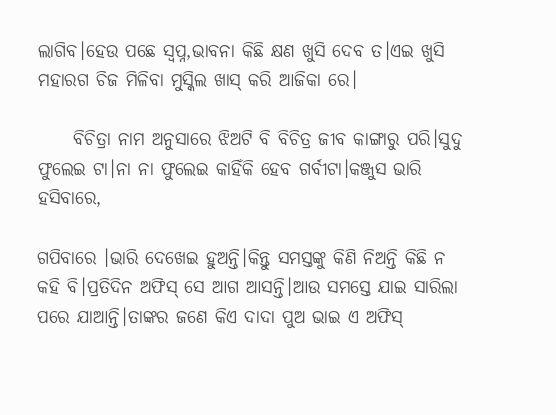ଲାଗିବ।ହେଉ ପଛେ ସ୍ବପ୍ନ,ଭାବନା କିଛି କ୍ଷଣ ଖୁସି ଦେବ ତ।ଏଇ ଖୁସି ମହାରଗ ଚିଜ ମିଳିବା ମୁସ୍କିଲ ଖାସ୍ କରି ଆଜିକା ରେ।

     ବିଚିତ୍ରା ନାମ ଅନୁସାରେ ଝିଅଟି ବି ବିଚିତ୍ର ଜୀବ କାଙ୍ଗାରୁ ପରି।ସୁଦୁ ଫୁଲେଇ ଟା।ନା ନା ଫୁଲେଇ କାହିଁକି ହେବ ଗର୍ବୀଟା।କଞ୍ଜୁସ ଭାରି ହସିବାରେ,

ଗପିବାରେ ।ଭାରି ଦେଖେଇ ହୁଅନ୍ତି।କିନ୍ତୁ ସମସ୍ତଙ୍କୁ କିଣି ନିଅନ୍ତି କିଛି ନ କହି ବି।ପ୍ରତିଦିନ ଅଫିସ୍ ସେ ଆଗ ଆସନ୍ତି।ଆଉ ସମସ୍ତେ ଯାଇ ସାରିଲା ପରେ ଯାଆନ୍ତି।ତାଙ୍କର ଜଣେ କିଏ ଦାଦା ପୁଅ ଭାଇ ଏ ଅଫିସ୍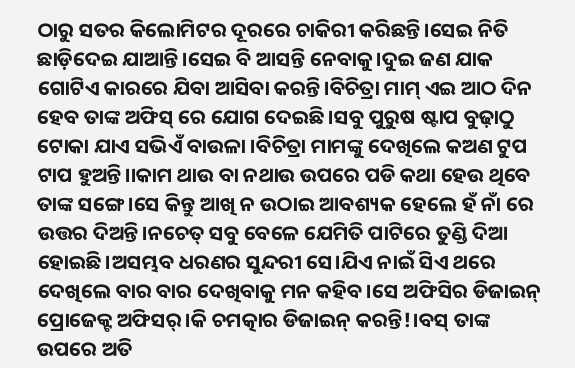ଠାରୁ ସତର କିଲୋମିଟର ଦୂରରେ ଚାକିରୀ କରିଛନ୍ତି।ସେଇ ନିତି ଛାଡ଼ିଦେଇ ଯାଆନ୍ତି।ସେଇ ବି ଆସନ୍ତି ନେବାକୁ।ଦୁଇ ଜଣ ଯାକ ଗୋଟିଏ କାରରେ ଯିବା ଆସିବା କରନ୍ତି।ବିଚିତ୍ରା ମାମ୍ ଏଇ ଆଠ ଦିନ ହେବ ତାଙ୍କ ଅଫିସ୍ ରେ ଯୋଗ ଦେଇଛି।ସବୁ ପୁରୁଷ ଷ୍ଟାପ ବୁଢ଼ାଠୁ ଟୋକା ଯାଏ ସଭିଏଁ ବାଉଳା ।ବିଚିତ୍ରା ମାମଙ୍କୁ ଦେଖିଲେ କଅଣ ଟୁପ ଟାପ ହୁଅନ୍ତି।।କାମ ଥାଉ ବା ନଥାଉ ଉପରେ ପଡି କଥା ହେଉ ଥିବେ ତାଙ୍କ ସଙ୍ଗେ।ସେ କିନ୍ତୁ ଆଖି ନ ଉଠାଇ ଆବଶ୍ୟକ ହେଲେ ହଁ ନାଁ ରେ ଉତ୍ତର ଦିଅନ୍ତି।ନଚେତ୍ ସବୁ ବେଳେ ଯେମିତି ପାଟିରେ ତୁଣ୍ଡି ଦିଆ ହୋଇଛି।ଅସମ୍ଭବ ଧରଣର ସୁନ୍ଦରୀ ସେ।ଯିଏ ନାଇଁ ସିଏ ଥରେ ଦେଖିଲେ ବାର ବାର ଦେଖିବାକୁ ମନ କହିବ।ସେ ଅଫିସିର ଡିଜାଇନ୍ ପ୍ରୋଜେକ୍ଟ ଅଫିସର୍।କି ଚମତ୍କାର ଡିଜାଇନ୍ କରନ୍ତି!।ବସ୍ ତାଙ୍କ ଉପରେ ଅତି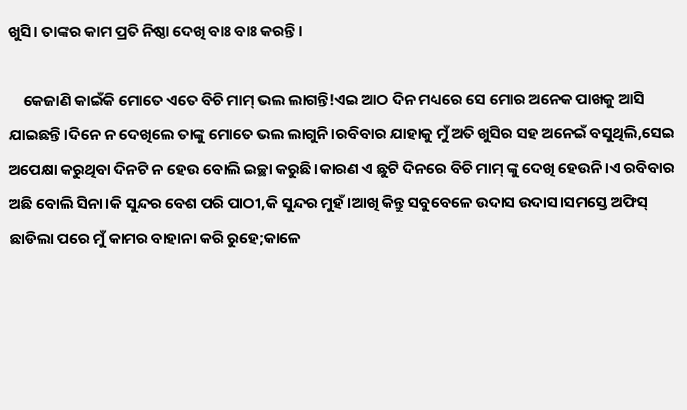ଖୁସି। ତାଙ୍କର କାମ ପ୍ରତି ନିଷ୍ଠା ଦେଖି ବାଃ ବାଃ କରନ୍ତି।

    କେଜାଣି କାଇଁକି ମୋତେ ଏତେ ବିଚି ମାମ୍ ଭଲ ଲାଗନ୍ତି!ଏଇ ଆଠ ଦିନ ମଧ୍ୟରେ ସେ ମୋର ଅନେକ ପାଖକୁ ଆସି ଯାଇଛନ୍ତି।ଦିନେ ନ ଦେଖିଲେ ତାଙ୍କୁ ମୋତେ ଭଲ ଲାଗୁନି।ରବିବାର ଯାହାକୁ ମୁଁ ଅତି ଖୁସିର ସହ ଅନେଇଁ ବସୁଥିଲି,ସେଇ ଅପେକ୍ଷା କରୁଥିବା ଦିନଟି ନ ହେଉ ବୋଲି ଇଚ୍ଛା କରୁଛି।କାରଣ ଏ ଛୁଟି ଦିନରେ ବିଚି ମାମ୍ ଙ୍କୁ ଦେଖି ହେଉନି।ଏ ରବିବାର ଅଛି ବୋଲି ସିନା।କି ସୁନ୍ଦର ବେଶ ପରି ପାଠୀ,କି ସୁନ୍ଦର ମୁହଁ।ଆଖି କିନ୍ତୁ ସବୁବେଳେ ଉଦାସ ଉଦାସ।ସମସ୍ତେ ଅଫିସ୍ ଛାଡିଲା ପରେ ମୁଁ କାମର ବାହାନା କରି ରୁହେ;କାଳେ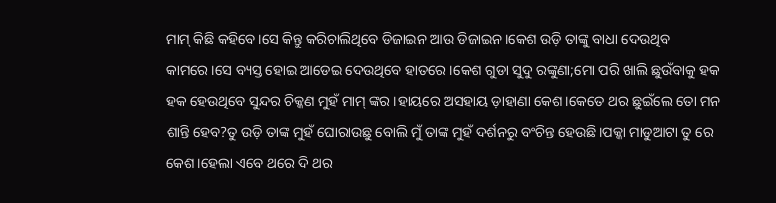ମାମ୍ କିଛି କହିବେ।ସେ କିନ୍ତୁ କରିଚାଲିଥିବେ ଡିଜାଇନ ଆଉ ଡିଜାଇନ।କେଶ ଉଡ଼ି ତାଙ୍କୁ ବାଧା ଦେଉଥିବ କାମରେ।ସେ ବ୍ୟସ୍ତ ହୋଇ ଆଡେଇ ଦେଉଥିବେ ହାତରେ।କେଶ ଗୁଡା ସୁଦୁ ରଙ୍କୁଣା;ମୋ ପରି ଖାଲି ଛୁଉଁବାକୁ ହକ ହକ ହେଉଥିବେ ସୁନ୍ଦର ଚିକ୍କଣ ମୁହଁ ମାମ୍ ଙ୍କର।ହାୟରେ ଅସହାୟ ଡ଼ାହାଣା କେଶ।କେତେ ଥର ଛୁଇଁଲେ ତୋ ମନ ଶାନ୍ତି ହେବ?ତୁ ଉଡ଼ି ତାଙ୍କ ମୁହଁ ଘୋରାଉଛୁ ବୋଲି ମୁଁ ତାଙ୍କ ମୁହଁ ଦର୍ଶନରୁ ବଂଚିନ୍ତ ହେଉଛି।ପକ୍କା ମାଡୁଆଟା ତୁ ରେ କେଶ।ହେଲା ଏବେ ଥରେ ଦି ଥର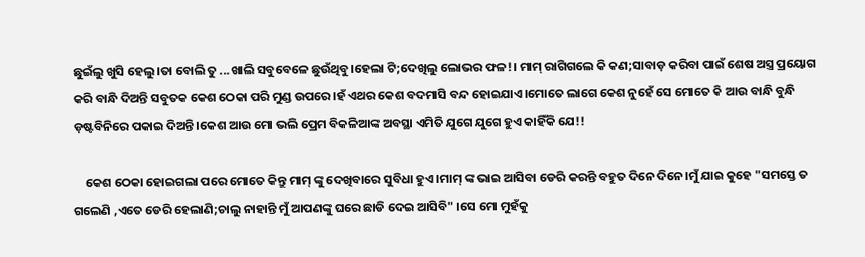ଛୁଇଁଲୁ ଖୁସି ହେଲୁ।ତା ବୋଲି ତୁ ...ଖାଲି ସବୁବେଳେ ଛୁଉଁଥିବୁ।ହେଲା ଟି;ଦେଖିଲୁ ଲୋଭର ଫଳ!। ମାମ୍ ରାଗିଗଲେ କି କଣ;ସାବାଡ଼ କରିବା ପାଇଁ ଶେଷ ଅସ୍ତ୍ର ପ୍ରୟୋଗ କରି ବାନ୍ଧି ଦିଅନ୍ତି ସବୁତକ କେଶ ଠେକା ପରି ମୁଣ୍ଡ ଉପରେ।ହଁ ଏଥର କେଶ ବଦମାସି ବନ୍ଦ ହୋଇଯାଏ।ମୋତେ ଲାଗେ କେଶ ନୁହେଁ ସେ ମୋତେ କି ଆଉ ବାନ୍ଧି ବୁନ୍ଧି ଡ଼ଷ୍ଟବିନିରେ ପକାଇ ଦିଅନ୍ତି।କେଶ ଆଉ ମୋ ଭଲି ପ୍ରେମ ବିକଳିଆଙ୍କ ଅବସ୍ଥା ଏମିତି ଯୁଗେ ଯୁଗେ ହୁଏ କାହିଁକି ଯେ!!

    କେଶ ଠେକା ହୋଇଗଲା ପରେ ମୋତେ କିନ୍ତୁ ମାମ୍ ଙ୍କୁ ଦେଖିବାରେ ସୁବିଧା ହୁଏ।ମାମ୍ ଙ୍କ ଭାଇ ଆସିବା ଡେରି କରନ୍ତି ବହୁତ ଦିନେ ଦିନେ।ମୁଁ ଯାଇ କୁହେ "ସମସ୍ତେ ତ ଗଲେଣି ,ଏତେ ଡେରି ହେଲାଣି;ଚାଲୁ ନାହାନ୍ତି ମୁଁ ଆପଣଙ୍କୁ ଘରେ ଛାଡି ଦେଇ ଆସିବି" ।ସେ ମୋ ମୁହଁକୁ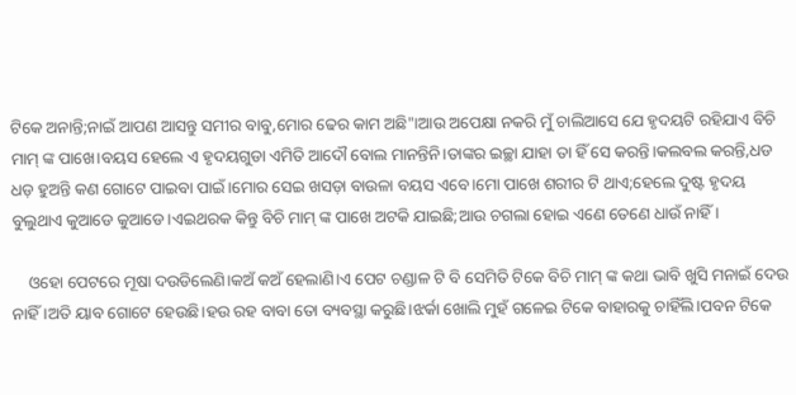ଟିକେ ଅନାନ୍ତି;ନାଇଁ ଆପଣ ଆସନ୍ତୁ ସମୀର ବାବୁ,ମୋର ଢେର କାମ ଅଛି"।ଆଉ ଅପେକ୍ଷା ନକରି ମୁଁ ଚାଲିଆସେ ଯେ ହୃଦୟଟି ରହିଯାଏ ବିଚି ମାମ୍ ଙ୍କ ପାଖେ।ବୟସ ହେଲେ ଏ ହୃଦୟଗୁଡା ଏମିତି ଆଦୌ ବୋଲ ମାନନ୍ତିନି।ତାଙ୍କର ଇଚ୍ଛା ଯାହା ତା ହିଁ ସେ କରନ୍ତି।କଲବଲ କରନ୍ତି,ଧଡ ଧଡ଼ ହୁଅନ୍ତି କଣ ଗୋଟେ ପାଇବା ପାଇଁ।ମୋର ସେଇ ଖସଡ଼ା ବାଉଳା ବୟସ ଏବେ।ମୋ ପାଖେ ଶରୀର ଟି ଥାଏ;ହେଲେ ଦୁଷ୍ଟ ହୃଦୟ ବୁଲୁଥାଏ କୁଆଡେ କୁଆଡେ।ଏଇଥରକ କିନ୍ତୁ ବିଚି ମାମ୍ ଙ୍କ ପାଖେ ଅଟକି ଯାଇଛି;ଆଉ ଚଗଲା ହୋଇ ଏଣେ ତେଣେ ଧାଉଁ ନାହିଁ।

    ଓହୋ ପେଟରେ ମୂଷା ଦଉଡିଲେଣି।କଅଁ କଅଁ ହେଲାଣି।ଏ ପେଟ ଚଣ୍ଡାଳ ଟି ବି ସେମିତି ଟିକେ ବିଚି ମାମ୍ ଙ୍କ କଥା ଭାବି ଖୁସି ମନାଇଁ ଦେଉ ନାହିଁ।ଅତି ୟାବ ଗୋଟେ ହେଉଛି।ହଉ ରହ ବାବା ତୋ ବ୍ୟବସ୍ଥା କରୁଛି।ଝର୍କା ଖୋଲି ମୁହଁ ଗଳେଇ ଟିକେ ବାହାରକୁ ଚାହିଁଲି।ପବନ ଟିକେ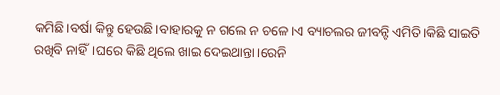କମିଛି।ବର୍ଷା କିନ୍ତୁ ହେଉଛି।ବାହାରକୁ ନ ଗଲେ ନ ଚଳେ।ଏ ବ୍ୟାଚଲର ଜୀବନ୍ଟି ଏମିତି।କିଛି ସାଇତି ରଖିବି ନାହିଁ।ଘରେ କିଛି ଥିଲେ ଖାଇ ଦେଇଥାନ୍ତା।ରେନି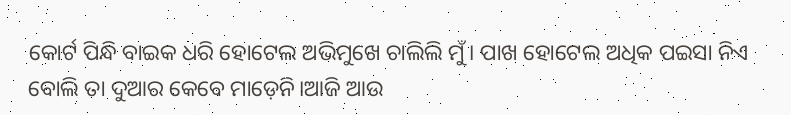କୋର୍ଟ ପିନ୍ଧି ବାଇକ ଧରି ହୋଟେଲ ଅଭିମୁଖେ ଚାଲିଲି ମୁଁ। ପାଖ ହୋଟେଲ ଅଧିକ ପଇସା ନିଏ ବୋଲି ତା ଦୁଆର କେବେ ମାଡ଼େନି।ଆଜି ଆଉ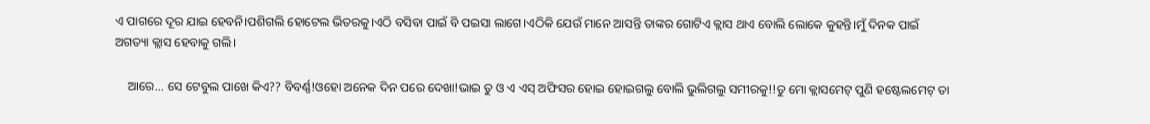ଏ ପାଗରେ ଦୂର ଯାଇ ହେବନି।ପଶିଗଲି ହୋଟେଲ ଭିତରକୁ।ଏଠି ବସିବା ପାଇଁ ବି ପଇସା ଲାଗେ।ଏଠିକି ଯେଉଁ ମାନେ ଆସନ୍ତି ତାଙ୍କର ଗୋଟିଏ କ୍ଲାସ ଥାଏ ବୋଲି ଲୋକେ କୁହନ୍ତି।ମୁଁ ଦିନକ ପାଇଁ ଅଗତ୍ୟା କ୍ଲାସ ହେବାକୁ ଗଲି।

    ଆରେ... ସେ ଟେବୁଲ ପାଖେ କିଏ?? ବିବର୍ଣ୍ଣ!ଓହୋ ଅନେକ ଦିନ ପରେ ଦେଖା!ଭାଇ ତୁ ଓ ଏ ଏସ୍ ଅଫିସର ହୋଇ ହୋଇଗଲୁ ବୋଲି ଭୁଲିଗଲୁ ସମୀରକୁ!!ତୁ ମୋ କ୍ଲାସମେଟ୍ ପୁଣି ହଷ୍ଟେଲମେଟ୍ ତା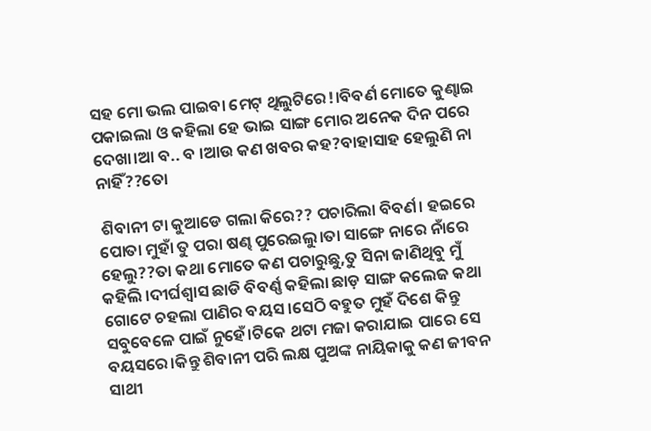ସହ ମୋ ଭଲ ପାଇବା ମେଟ୍ ଥିଲୁଟିରେ!।ବିବର୍ଣ ମୋତେ କୁଣ୍ଢାଇ ପକାଇଲା ଓ କହିଲା ହେ ଭାଇ ସାଙ୍ଗ ମୋର ଅନେକ ଦିନ ପରେ ଦେଖା।ଆ ବ.. ବ ।ଆଉ କଣ ଖବର କହ?ବାହାସାହ ହେଲୁଣି ନା ନାହିଁ??ତୋ

 ଶିବାନୀ ଟା କୁଆଡେ ଗଲା କିରେ?? ପଚାରିଲା ବିବର୍ଣ। ହଇରେ ପୋତା ମୁହାଁ ତୁ ପରା ଷଣ୍ଢ ପୁରେଇଲୁ।ତା ସାଙ୍ଗେ ନାରେ ନାଁରେ ହେଲୁ??ତା କଥା ମୋତେ କଣ ପଚାରୁଛୁ,ତୁ ସିନା ଜାଣିଥିବୁ ମୁଁ କହିଲି ।ଦୀର୍ଘଶ୍ଵାସ ଛାଡି ବିବର୍ଣ୍ଣ କହିଲା ଛାଡ଼ ସାଙ୍ଗ କଲେଜ କଥା ଗୋଟେ ଚହଲା ପାଣିର ବୟସ।ସେଠି ବହୁତ ମୁହଁ ଦିଶେ କିନ୍ତୁ ସବୁବେଳେ ପାଇଁ ନୁହେଁ।ଟିକେ ଥଟା ମଜା କରାଯାଇ ପାରେ ସେ ବୟସରେ।କିନ୍ତୁ ଶିବାନୀ ପରି ଲକ୍ଷ ପୁଅଙ୍କ ନାୟିକାକୁ କଣ ଜୀବନ ସାଥୀ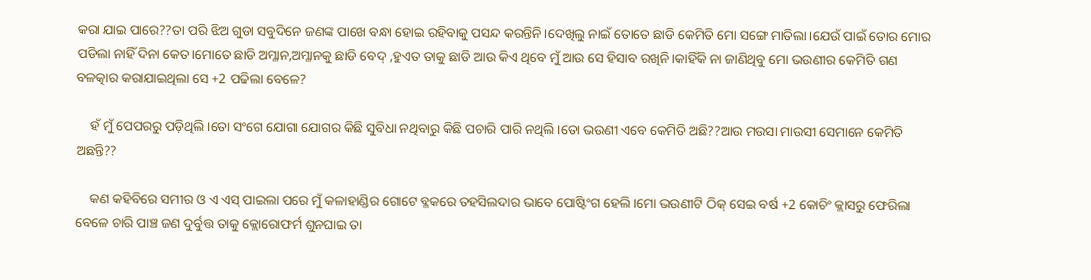କରା ଯାଇ ପାରେ??ତା ପରି ଝିଅ ଗୁଡା ସବୁଦିନେ ଜଣଙ୍କ ପାଖେ ବନ୍ଧା ହୋଇ ରହିବାକୁ ପସନ୍ଦ କରନ୍ତିନି।ଦେଖିଲୁ ନାଇଁ ତୋତେ ଛାଡି କେମିତି ମୋ ସଙ୍ଗେ ମାତିଲା।ଯେଉଁ ପାଇଁ ତୋର ମୋର ପଡିଲା ନାହିଁ ଦିନା କେତ।ମୋତେ ଛାଡି ଅମ୍ଳାନ,ଅମ୍ଳାନକୁ ଛାଡି ବେଦ୍ ,ହୁଏତ ତାକୁ ଛାଡି ଆଉ କିଏ ଥିବେ ମୁଁ ଆଉ ସେ ହିସାବ ରଖିନି।କାହିଁକି ନା ଜାଣିଥିବୁ ମୋ ଭଉଣୀର କେମିତି ଗଣ ବଳତ୍କାର କରାଯାଇଥିଲା ସେ +2 ପଢିଲା ବେଳେ?

    ହଁ ମୁଁ ପେପରରୁ ପଡ଼ିଥିଲି।ତୋ ସଂଗେ ଯୋଗା ଯୋଗର କିଛି ସୁବିଧା ନଥିବାରୁ କିଛି ପଚାରି ପାରି ନଥିଲି।ତୋ ଭଉଣୀ ଏବେ କେମିତି ଅଛି??ଆଉ ମଉସା ମାଉସୀ ସେମାନେ କେମିତି ଅଛନ୍ତି??

    କଣ କହିବିରେ ସମୀର ଓ ଏ ଏସ୍ ପାଇଲା ପରେ ମୁଁ କଳାହାଣ୍ଡିର ଗୋଟେ ବ୍ଳକରେ ତହସିଲଦାର ଭାବେ ପୋଷ୍ଟିଂଗ ହେଲି।ମୋ ଭଉଣୀଟି ଠିକ୍ ସେଇ ବର୍ଷ +2 କୋଚିଂ କ୍ଲାସରୁ ଫେରିଲା ବେଳେ ଚାରି ପାଞ୍ଚ ଜଣ ଦୁର୍ବୁତ୍ତ ତାକୁ କ୍ଲୋରୋଫର୍ମ ଶୁନଘାଇ ତା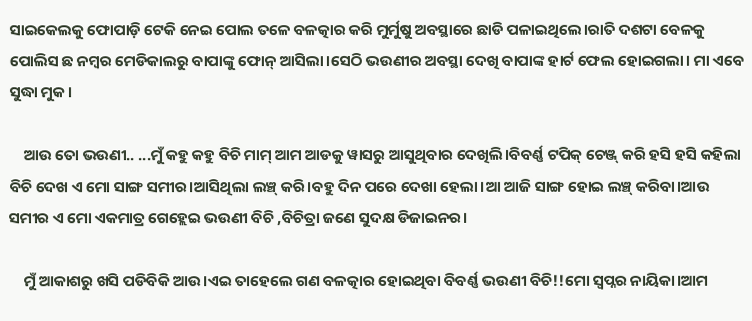ସାଇକେଲକୁ ଫୋପାଡ଼ି ଟେକି ନେଇ ପୋଲ ତଳେ ବଳତ୍କାର କରି ମୁର୍ମୁଷୁ ଅବସ୍ଥାରେ ଛାଡି ପଳାଇଥିଲେ।ରାତି ଦଶଟା ବେଳକୁ ପୋଲିସ ଛ ନମ୍ବର ମେଡିକାଲରୁ ବାପାଙ୍କୁ ଫୋନ୍ ଆସିଲା।ସେଠି ଭଉଣୀର ଅବସ୍ଥା ଦେଖି ବାପାଙ୍କ ହାର୍ଟ ଫେଲ ହୋଇଗଲା। ମା ଏବେ ସୁଦ୍ଧା ମୁକ।

    ଆଉ ତୋ ଭଉଣୀ.. ...ମୁଁ କହୁ କହୁ ବିଚି ମାମ୍ ଆମ ଆଡକୁ ୱାସରୁ ଆସୁଥିବାର ଦେଖିଲି।ବିବର୍ଣ୍ଣ ଟପିକ୍ ଚେଞ୍ଜ୍ କରି ହସି ହସି କହିଲା ବିଚି ଦେଖ ଏ ମୋ ସାଙ୍ଗ ସମୀର।ଆସିଥିଲା ଲଞ୍ଚ୍ କରି।ବହୁ ଦିନ ପରେ ଦେଖା ହେଲା।ଆ ଆଜି ସାଙ୍ଗ ହୋଇ ଲଞ୍ଚ୍ କରିବା।ଆଉ ସମୀର ଏ ମୋ ଏକମାତ୍ର ଗେହ୍ଲେଇ ଭଉଣୀ ବିଚି ,ବିଚିତ୍ରା ଜଣେ ସୁଦକ୍ଷ ଡିଜାଇନର।

    ମୁଁ ଆକାଶରୁ ଖସି ପଡିବିକି ଆଉ।ଏଇ ତାହେଲେ ଗଣ ବଳତ୍କାର ହୋଇଥିବା ବିବର୍ଣ୍ଣ ଭଉଣୀ ବିଚି!!ମୋ ସ୍ୱପ୍ନର ନାୟିକା।ଆମ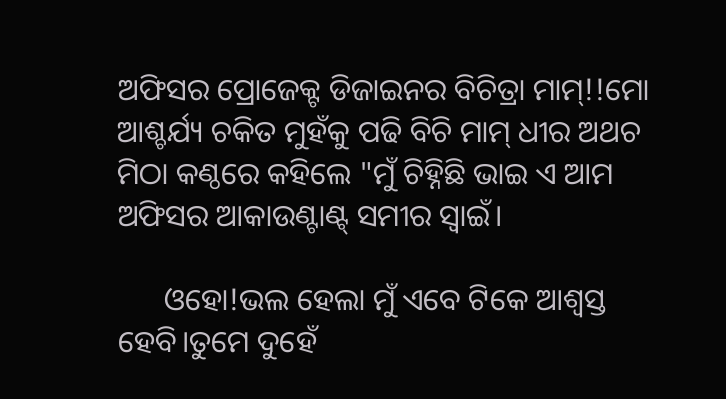ଅଫିସର ପ୍ରୋଜେକ୍ଟ ଡିଜାଇନର ବିଚିତ୍ରା ମାମ୍!!ମୋ ଆଶ୍ଚର୍ଯ୍ୟ ଚକିତ ମୁହଁକୁ ପଢି ବିଚି ମାମ୍ ଧୀର ଅଥଚ ମିଠା କଣ୍ଠରେ କହିଲେ "ମୁଁ ଚିହ୍ନିଛି ଭାଇ ଏ ଆମ ଅଫିସର ଆକାଉଣ୍ଟାଣ୍ଟ୍ ସମୀର ସ୍ୱାଇଁ।

      ଓହୋ!ଭଲ ହେଲା ମୁଁ ଏବେ ଟିକେ ଆଶ୍ୱସ୍ତ ହେବି।ତୁମେ ଦୁହେଁ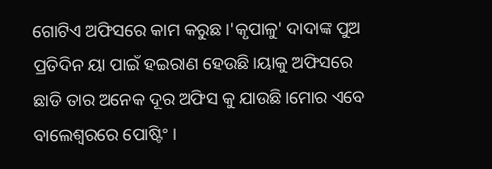ଗୋଟିଏ ଅଫିସରେ କାମ କରୁଛ।'କୃପାଳୁ' ଦାଦାଙ୍କ ପୁଅ ପ୍ରତିଦିନ ୟା ପାଇଁ ହଇରାଣ ହେଉଛି।ୟାକୁ ଅଫିସରେ ଛାଡି ତାର ଅନେକ ଦୂର ଅଫିସ କୁ ଯାଉଛି।ମୋର ଏବେ ବାଲେଶ୍ୱରରେ ପୋଷ୍ଟିଂ ।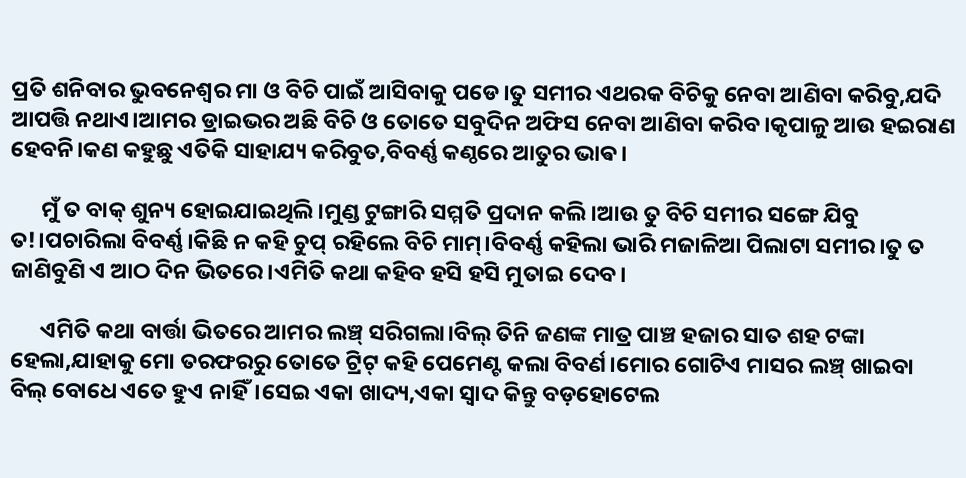ପ୍ରତି ଶନିବାର ଭୁବନେଶ୍ୱର ମା ଓ ବିଚି ପାଇଁ ଆସିବାକୁ ପଡେ।ତୁ ସମୀର ଏଥରକ ବିଚିକୁ ନେବା ଆଣିବା କରିବୁ,ଯଦି ଆପତ୍ତି ନଥାଏ।ଆମର ଡ୍ରାଇଭର ଅଛି ବିଚି ଓ ତୋତେ ସବୁଦିନ ଅଫିସ ନେବା ଆଣିବା କରିବ।କୃପାଳୁ ଆଉ ହଇରାଣ ହେବନି।କଣ କହୁଛୁ ଏତିକି ସାହାଯ୍ୟ କରିବୁତ,ବିବର୍ଣ୍ଣ କଣ୍ଠରେ ଆତୁର ଭାଵ।

      ମୁଁ ତ ବାକ୍ ଶୁନ୍ୟ ହୋଇଯାଇଥିଲି।ମୁଣ୍ଡ ଟୁଙ୍ଗାରି ସମ୍ମତି ପ୍ରଦାନ କଲି।ଆଉ ତୁ ବିଚି ସମୀର ସଙ୍ଗେ ଯିବୁ ତ!।ପଚାରିଲା ବିବର୍ଣ୍ଣ।କିଛି ନ କହି ଚୁପ୍ ରହିଲେ ବିଚି ମାମ୍।ବିବର୍ଣ୍ଣ କହିଲା ଭାରି ମଜାଳିଆ ପିଲାଟା ସମୀର।ତୁ ତ ଜାଣିବୁଣି ଏ ଆଠ ଦିନ ଭିତରେ।ଏମିତି କଥା କହିବ ହସି ହସି ମୁତାଇ ଦେବ।

      ଏମିତି କଥା ବାର୍ତ୍ତା ଭିତରେ ଆମର ଲଞ୍ଚ୍ ସରିଗଲା।ବିଲ୍ ତିନି ଜଣଙ୍କ ମାତ୍ର ପାଞ୍ଚ ହଜାର ସାତ ଶହ ଟଙ୍କା ହେଲା,ଯାହାକୁ ମୋ ତରଫରରୁ ତୋତେ ଟ୍ରିଟ୍ କହି ପେମେଣ୍ଟ କଲା ବିବର୍ଣ।ମୋର ଗୋଟିଏ ମାସର ଲଞ୍ଚ୍ ଖାଇବା ବିଲ୍ ବୋଧେ ଏତେ ହୁଏ ନାହିଁ।ସେଇ ଏକା ଖାଦ୍ୟ,ଏକା ସ୍ୱାଦ କିନ୍ତୁ ବଡ଼ହୋଟେଲ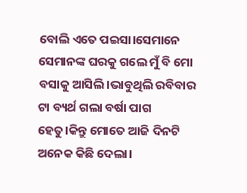ବୋଲି ଏତେ ପଇସା।ସେମାନେ ସେମାନଙ୍କ ଘରକୁ ଗଲେ ମୁଁ ବି ମୋ ବସାକୁ ଆସିଲି।ଭାବୁଥିଲି ରବିବାର ଟା ବ୍ୟର୍ଥ ଗଲା ବର୍ଷା ପାଗ ହେତୁ।କିନ୍ତୁ ମୋତେ ଆଜି ଦିନଟି ଅନେକ କିଛି ଦେଲା।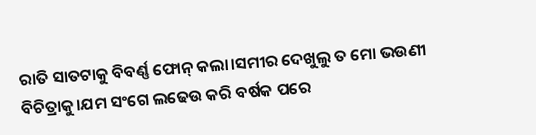ରାତି ସାତଟାକୁ ବିବର୍ଣ୍ଣ ଫୋନ୍ କଲା।ସମୀର ଦେଖୁଲୁ ତ ମୋ ଭଉଣୀ ବିଚିତ୍ରାକୁ।ଯମ ସଂଗେ ଲଢେଉ କରି ବର୍ଷକ ପରେ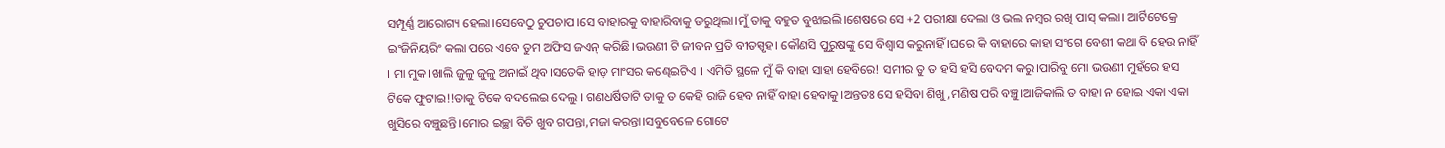ସମ୍ପୂର୍ଣ୍ଣ ଆରୋଗ୍ୟ ହେଲା।ସେବେଠୁ ଚୁପଚାପ।ସେ ବାହାରକୁ ବାହାରିବାକୁ ଡରୁଥିଲା।ମୁଁ ତାକୁ ବହୁତ ବୁଝାଇଲି।ଶେଷରେ ସେ +2 ପରୀକ୍ଷା ଦେଲା ଓ ଭଲ ନମ୍ବର ରଖି ପାସ୍ କଲା। ଆର୍ଟିଟେକ୍ରେ ଇଂଜିନିୟରିଂ କଲା ପରେ ଏବେ ତୁମ ଅଫିସ ଜଏନ୍ କରିଛି।ଭଉଣୀ ଟି ଜୀବନ ପ୍ରତି ବୀତସ୍ପୃହ। କୌଣସି ପୁରୁଷଙ୍କୁ ସେ ବିଶ୍ୱାସ କରୁନାହିଁ ।ଘରେ କି ବାହାରେ କାହା ସଂଗେ ବେଶୀ କଥା ବି ହେଉ ନାହିଁ । ମା ମୁକ।ଖାଲି ଜୁଳୁ ଜୁଳୁ ଅନାଇଁ ଥିବ।ସତେକି ହାଡ଼ ମାଂସର କଣ୍ଢେଇଟିଏ । ଏମିତି ସ୍ଥଳେ ମୁଁ କି ବାହା ସାହା ହେବିରେ! ସମୀର ତୁ ତ ହସି ହସି ବେଦମ କରୁ।ପାରିବୁ ମୋ ଭଉଣୀ ମୁହଁରେ ହସ ଟିକେ ଫୁଟାଇ!!ତାକୁ ଟିକେ ବଦଲେଇ ଦେଲୁ । ଗଣଧର୍ଷିତାଟି ତାକୁ ତ କେହି ରାଜି ହେବ ନାହିଁ ବାହା ହେବାକୁ।ଅନ୍ତତଃ ସେ ହସିବା ଶିଖୁ,ମଣିଷ ପରି ବଞ୍ଚୁ।ଆଜିକାଲି ତ ବାହା ନ ହୋଇ ଏକା ଏକା ଖୁସିରେ ବଞ୍ଚୁଛନ୍ତି।ମୋର ଇଚ୍ଛା ବିଚି ଖୁବ ଗପନ୍ତା,ମଜା କରନ୍ତା।ସବୁବେଳେ ଗୋଟେ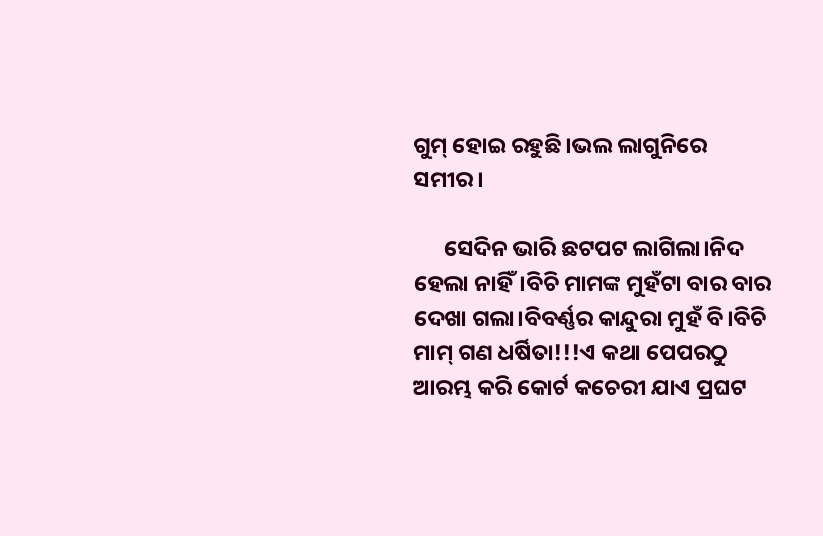ଗୁମ୍ ହୋଇ ରହୁଛି।ଭଲ ଲାଗୁନିରେ ସମୀର।

      ସେଦିନ ଭାରି ଛଟପଟ ଲାଗିଲା।ନିଦ ହେଲା ନାହିଁ।ବିଚି ମାମଙ୍କ ମୁହଁଟା ବାର ବାର ଦେଖା ଗଲା।ବିବର୍ଣ୍ଣର କାନ୍ଦୁରା ମୁହଁ ବି।ବିଚି ମାମ୍ ଗଣ ଧର୍ଷିତା!!!ଏ କଥା ପେପରଠୁ ଆରମ୍ଭ କରି କୋର୍ଟ କଚେରୀ ଯାଏ ପ୍ରଘଟ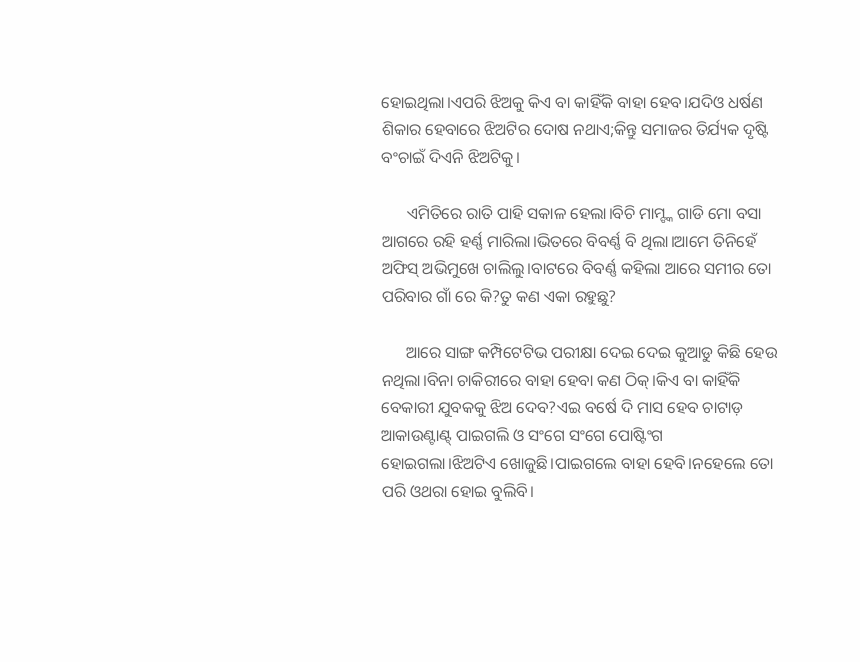ହୋଇଥିଲା।ଏପରି ଝିଅକୁ କିଏ ବା କାହିଁକି ବାହା ହେବ।ଯଦିଓ ଧର୍ଷଣ ଶିକାର ହେବାରେ ଝିଅଟିର ଦୋଷ ନଥାଏ;କିନ୍ତୁ ସମାଜର ତିର୍ଯ୍ୟକ ଦୃଷ୍ଟି ବଂଚାଇଁ ଦିଏନି ଝିଅଟିକୁ।

      ଏମିତିରେ ରାତି ପାହି ସକାଳ ହେଲା।ବିଚି ମାମ୍ଙ୍କ ଗାଡି ମୋ ବସା ଆଗରେ ରହି ହର୍ଣ୍ଣ ମାରିଲା।ଭିତରେ ବିବର୍ଣ୍ଣ ବି ଥିଲା।ଆମେ ତିନିହେଁ ଅଫିସ୍ ଅଭିମୁଖେ ଚାଲିଲୁ।ବାଟରେ ବିବର୍ଣ୍ଣ କହିଲା ଆରେ ସମୀର ତୋ ପରିବାର ଗାଁ ରେ କି?ତୁ କଣ ଏକା ରହୁଛୁ?

      ଆରେ ସାଙ୍ଗ କମ୍ପିଟେଟିଭ ପରୀକ୍ଷା ଦେଇ ଦେଇ କୁଆଡୁ କିଛି ହେଉ ନଥିଲା।ବିନା ଚାକିରୀରେ ବାହା ହେବା କଣ ଠିକ୍।କିଏ ବା କାହିଁକି ବେକାରୀ ଯୁବକକୁ ଝିଅ ଦେବ?ଏଇ ବର୍ଷେ ଦି ମାସ ହେବ ଚାଟାଡ଼ ଆକାଉଣ୍ଟାଣ୍ଟ୍ ପାଇଗଲି ଓ ସଂଗେ ସଂଗେ ପୋଷ୍ଟିଂଗ ହୋଇଗଲା।ଝିଅଟିଏ ଖୋଜୁଛି।ପାଇଗଲେ ବାହା ହେବି।ନହେଲେ ତୋ ପରି ଓଥରା ହୋଇ ବୁଲିବି।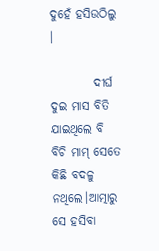ଦୁହେଁ ହସିଉଠିଲୁ ।

         ଦୀର୍ଘ ଦୁଇ ମାସ ବିତି ଯାଇଥିଲେ ବି ବିଚି ମାମ୍ ସେତେ କିଛି ବଦଳୁ ନଥିଲେ।ଆତ୍ମାରୁ ସେ ହସିବା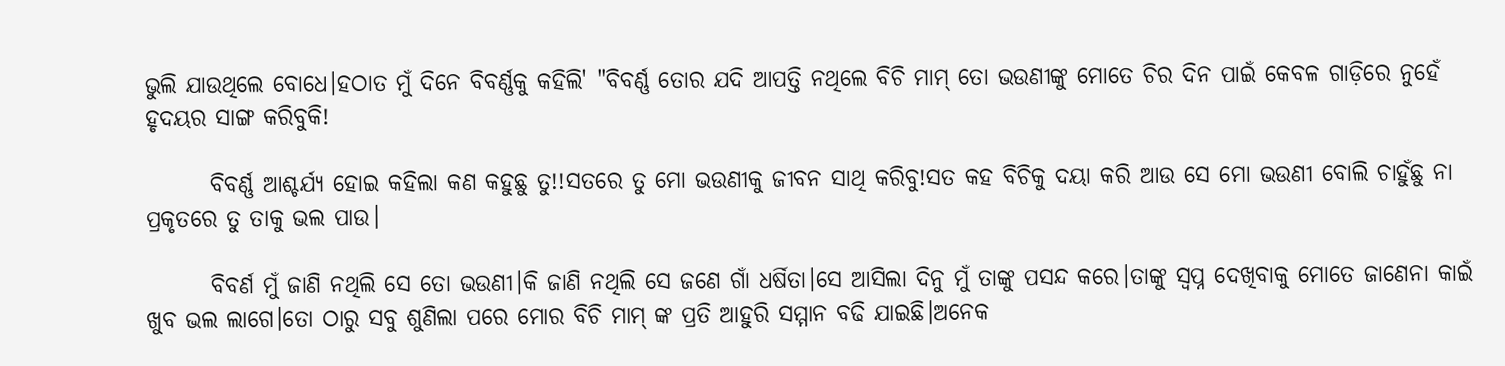ଭୁଲି ଯାଉଥିଲେ ବୋଧେ।ହଠାତ ମୁଁ ଦିନେ ବିବର୍ଣ୍ଣକୁ କହିଲି' "ବିବର୍ଣ୍ଣ ତୋର ଯଦି ଆପତ୍ତି ନଥିଲେ ବିଚି ମାମ୍ ତୋ ଭଉଣୀଙ୍କୁ ମୋତେ ଚିର ଦିନ ପାଇଁ କେବଳ ଗାଡ଼ିରେ ନୁହେଁ ହୃଦୟର ସାଙ୍ଗ କରିବୁକି!

       ବିବର୍ଣ୍ଣ ଆଶ୍ଚର୍ଯ୍ୟ ହୋଇ କହିଲା କଣ କହୁଛୁ ତୁ!!ସତରେ ତୁ ମୋ ଭଉଣୀକୁ ଜୀବନ ସାଥି କରିବୁ!ସତ କହ ବିଚିକୁ ଦୟା କରି ଆଉ ସେ ମୋ ଭଉଣୀ ବୋଲି ଚାହୁଁଛୁ ନା ପ୍ରକୃତରେ ତୁ ତାକୁ ଭଲ ପାଉ।

       ବିବର୍ଣ ମୁଁ ଜାଣି ନଥିଲି ସେ ତୋ ଭଉଣୀ।କି ଜାଣି ନଥିଲି ସେ ଜଣେ ଗାଁ ଧର୍ଷିତା।ସେ ଆସିଲା ଦିନୁ ମୁଁ ତାଙ୍କୁ ପସନ୍ଦ କରେ।ତାଙ୍କୁ ସ୍ବପ୍ନ ଦେଖିବାକୁ ମୋତେ ଜାଣେନା କାଇଁ ଖୁବ ଭଲ ଲାଗେ।ତୋ ଠାରୁ ସବୁ ଶୁଣିଲା ପରେ ମୋର ବିଚି ମାମ୍ ଙ୍କ ପ୍ରତି ଆହୁରି ସମ୍ମାନ ବଢି ଯାଇଛି।ଅନେକ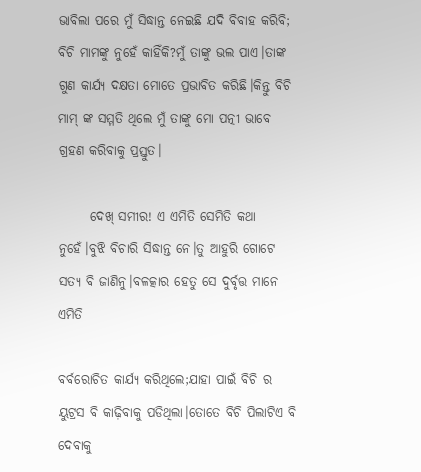ଭାବିଲା ପରେ ମୁଁ ସିଦ୍ଧାନ୍ତ ନେଇଛି ଯଦି ବିବାହ କରିବି; ବିଚି ମାମଙ୍କୁ ନୁହେଁ କାହିଁକି?ମୁଁ ତାଙ୍କୁ ଭଲ ପାଏ।ତାଙ୍କ ଗୁଣ କାର୍ଯ୍ୟ ଦକ୍ଷତା ମୋତେ ପ୍ରଭାବିତ କରିଛି।କିନ୍ତୁ ବିଚି ମାମ୍ ଙ୍କ ସମ୍ମତି ଥିଲେ ମୁଁ ତାଙ୍କୁ ମୋ ପତ୍ନୀ ଭାବେ ଗ୍ରହଣ କରିବାକୁ ପ୍ରସ୍ତୁତ।

      ଦେଖ୍ ସମୀର! ଏ ଏମିତି ସେମିତି କଥା ନୁହେଁ।ବୁଝି ବିଚାରି ସିଦ୍ଧାନ୍ତ ନେ।ତୁ ଆହୁରି ଗୋଟେ ସତ୍ୟ ବି ଜାଣିନୁ।ବଳତ୍କାର ହେତୁ ସେ ଦୁର୍ବୃତ୍ତ ମାନେ ଏମିତି

ବର୍ବରୋଚିତ କାର୍ଯ୍ୟ କରିଥିଲେ;ଯାହା ପାଇଁ ବିଚି ର ୟୁଟ୍ରସ ବି କାଢ଼ିବାକୁ ପଡିଥିଲା।ତୋତେ ବିଚି ପିଲାଟିଏ ବି ଦେବାକୁ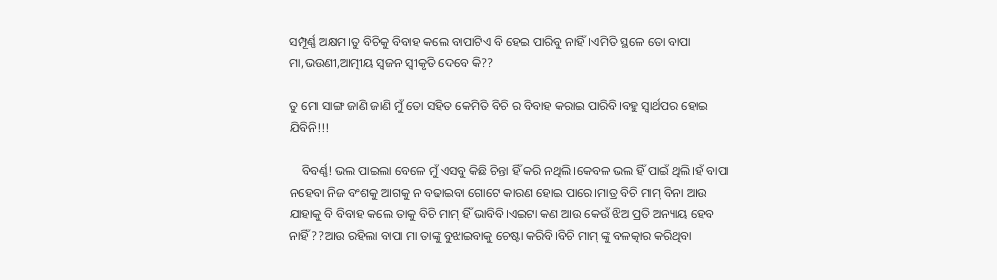ସମ୍ପୂର୍ଣ୍ଣ ଅକ୍ଷମ।ତୁ ବିଚିକୁ ବିବାହ କଲେ ବାପାଟିଏ ବି ହେଇ ପାରିବୁ ନାହିଁ।ଏମିତି ସ୍ଥଳେ ତୋ ବାପା ମା,ଭଉଣୀ,ଆତ୍ମୀୟ ସ୍ୱଜନ ସ୍ୱୀକୃତି ଦେବେ କି??

ତୁ ମୋ ସାଙ୍ଗ ଜାଣି ଜାଣି ମୁଁ ତୋ ସହିତ କେମିତି ବିଚି ର ବିବାହ କରାଇ ପାରିବି।ବହୁ ସ୍ୱାର୍ଥପର ହୋଇ ଯିବିନି!!!

    ବିବର୍ଣ୍ଣ! ଭଲ ପାଇଲା ବେଳେ ମୁଁ ଏସବୁ କିଛି ଚିନ୍ତା ହିଁ କରି ନଥିଲି।କେବଳ ଭଲ ହିଁ ପାଇଁ ଥିଲି।ହଁ ବାପା ନହେବା ନିଜ ବଂଶକୁ ଆଗକୁ ନ ବଢାଇବା ଗୋଟେ କାରଣ ହୋଇ ପାରେ।ମାତ୍ର ବିଚି ମାମ୍ ବିନା ଆଉ ଯାହାକୁ ବି ବିବାହ କଲେ ତାକୁ ବିଚି ମାମ୍ ହିଁ ଭାବିବି।ଏଇଟା କଣ ଆଉ କେଉଁ ଝିଅ ପ୍ରତି ଅନ୍ୟାୟ ହେବ ନାହିଁ??ଆଉ ରହିଲା ବାପା ମା ତାଙ୍କୁ ବୁଝାଇବାକୁ ଚେଷ୍ଟା କରିବି।ବିଚି ମାମ୍ ଙ୍କୁ ବଳତ୍କାର କରିଥିବା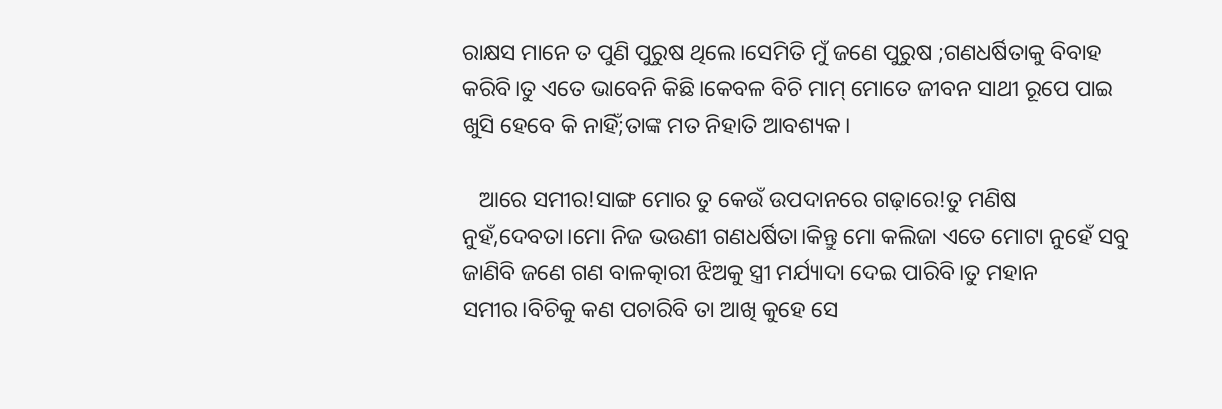ରାକ୍ଷସ ମାନେ ତ ପୁଣି ପୁରୁଷ ଥିଲେ।ସେମିତି ମୁଁ ଜଣେ ପୁରୁଷ ;ଗଣଧର୍ଷିତାକୁ ବିବାହ କରିବି।ତୁ ଏତେ ଭାବେନି କିଛି।କେବଳ ବିଚି ମାମ୍ ମୋତେ ଜୀବନ ସାଥୀ ରୂପେ ପାଇ ଖୁସି ହେବେ କି ନାହିଁ;ତାଙ୍କ ମତ ନିହାତି ଆବଶ୍ୟକ।

   ଆରେ ସମୀର!ସାଙ୍ଗ ମୋର ତୁ କେଉଁ ଉପଦାନରେ ଗଢ଼ାରେ!ତୁ ମଣିଷ ନୁହଁ,ଦେବତା।ମୋ ନିଜ ଭଉଣୀ ଗଣଧର୍ଷିତା।କିନ୍ତୁ ମୋ କଲିଜା ଏତେ ମୋଟା ନୁହେଁ ସବୁ ଜାଣିବି ଜଣେ ଗଣ ବାଳତ୍କାରୀ ଝିଅକୁ ସ୍ତ୍ରୀ ମର୍ଯ୍ୟାଦା ଦେଇ ପାରିବି।ତୁ ମହାନ ସମୀର।ବିଚିକୁ କଣ ପଚାରିବି ତା ଆଖି କୁହେ ସେ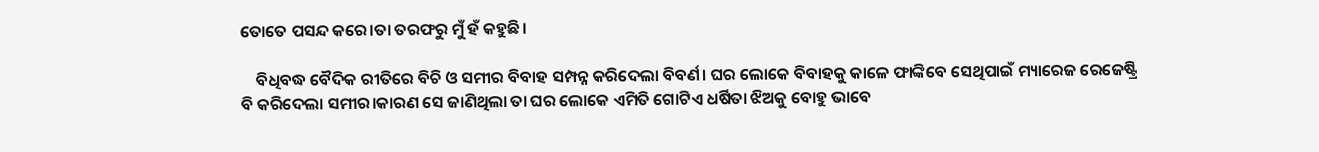ତୋତେ ପସନ୍ଦ କରେ।ତା ତରଫରୁ ମୁଁ ହଁ କହୁଛି।

    ବିଧିବଦ୍ଧ ବୈଦିକ ରୀତିରେ ବିଚି ଓ ସମୀର ବିବାହ ସମ୍ପନ୍ନ କରିଦେଲା ବିବର୍ଣ। ଘର ଲୋକେ ବିବାହକୁ କାଳେ ଫାଙ୍କିବେ ସେଥିପାଇଁ ମ୍ୟାରେଜ ରେଜେଷ୍ଟ୍ରି ବି କରିଦେଲା ସମୀର।କାରଣ ସେ ଜାଣିଥିଲା ତା ଘର ଲୋକେ ଏମିତି ଗୋଟିଏ ଧର୍ଷିତା ଝିଅକୁ ବୋହୁ ଭାବେ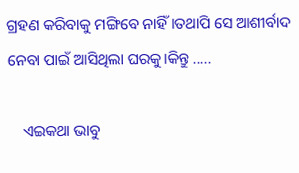ଗ୍ରହଣ କରିବାକୁ ମଙ୍ଗିବେ ନାହିଁ।ତଥାପି ସେ ଆଶୀର୍ବାଦ ନେବା ପାଇଁ ଆସିଥିଲା ଘରକୁ।କିନ୍ତୁ .....

    ଏଇକଥା ଭାବୁ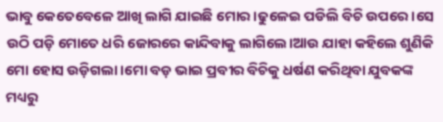ଭାବୁ କେତେବେଳେ ଆଖି ଲାଗି ଯାଇଛି ମୋର ।ଢୁଳେଇ ପଡିଲି ବିଚି ଉପରେ।ସେ ଉଠି ପଡ଼ି ମୋତେ ଧରି ଜୋରରେ କାନ୍ଦିବାକୁ ଲାଗିଲେ।ଆଉ ଯାହା କହିଲେ ଶୁଣିକି ମୋ ହୋସ ଉଡ଼ିଗଲା।ମୋ ବଡ଼ ଭାଇ ପ୍ରବୀର ବିଚିକୁ ଧର୍ଷଣ କରିଥିବା ଯୁବକଙ୍କ ମଧ୍ୟରୁ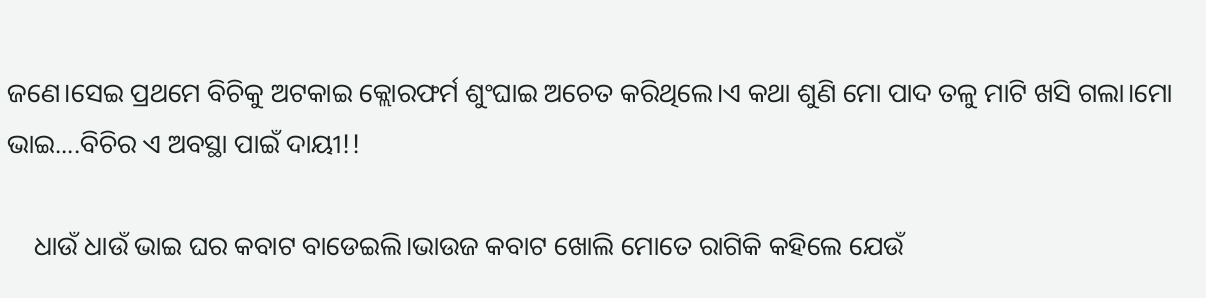ଜଣେ।ସେଇ ପ୍ରଥମେ ବିଚିକୁ ଅଟକାଇ କ୍ଲୋରଫର୍ମ ଶୁଂଘାଇ ଅଚେତ କରିଥିଲେ।ଏ କଥା ଶୁଣି ମୋ ପାଦ ତଳୁ ମାଟି ଖସି ଗଲା।ମୋ ଭାଇ....ବିଚିର ଏ ଅବସ୍ଥା ପାଇଁ ଦାୟୀ!!

    ଧାଉଁ ଧାଉଁ ଭାଇ ଘର କବାଟ ବାଡେଇଲି।ଭାଉଜ କବାଟ ଖୋଲି ମୋତେ ରାଗିକି କହିଲେ ଯେଉଁ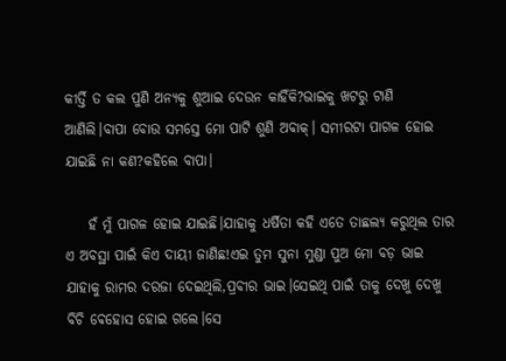କୀର୍ତ୍ତି ତ କଲ ପୁଣି ଅନ୍ୟକୁ ଶୁଆଇ ଦେଉନ କାହିଁକି?ଭାଇକୁ ଖଟରୁ ଟାଣି ଆଣିଲି।ବାପା ବୋଉ ସମସ୍ତେ ମୋ ପାଟି ଶୁଣି ଅବାକ୍। ସମୀରଟା ପାଗଳ ହୋଇ ଯାଇଛି ନା କଣ?କହିଲେ ବାପା।

    ହଁ ମୁଁ ପାଗଳ ହୋଇ ଯାଇଛି।ଯାହାକୁ ଧର୍ଷିତା କହି ଏତେ ତାଛଲ୍ୟ କରୁଥିଲ ତାର ଏ ଅବସ୍ଥା ପାଇଁ କିଏ ଦାୟୀ ଜାଣିଛ!ଏଇ ତୁମ ସୁନା ମୁଣ୍ଡା ପୁଅ ମୋ ବଡ଼ ଭାଇ ଯାହାକୁ ରାମର ଦରଜା ଦେଇଥିଲି,ପ୍ରବୀର ଭାଇ।ସେଇଥି ପାଇଁ ତାକୁ ଦେଖୁ ଦେଖୁ ବିଚି ଵେହୋସ ହୋଇ ଗଲେ।ସେ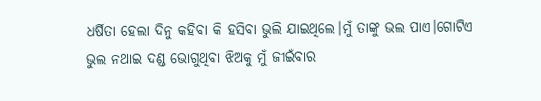ଧର୍ଷିତା ହେଲା ଦିନୁ କହିବା କି ହସିବା ଭୁଲି ଯାଇଥିଲେ।ମୁଁ ତାଙ୍କୁ ଭଲ ପାଏ।ଗୋଟିଏ ଭୁଲ ନଥାଇ ଦଣ୍ଡ ଭୋଗୁଥିବା ଝିଅକୁ ମୁଁ ଜୀଇଁବାର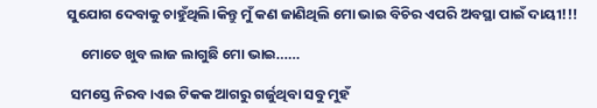ସୁଯୋଗ ଦେବାକୁ ଚାହୁଁଥିଲି।କିନ୍ତୁ ମୁଁ କଣ ଜାଣିଥିଲି ମୋ ଭାଇ ବିଚିର ଏପରି ଅବସ୍ଥା ପାଇଁ ଦାୟୀ!!!

    ମୋତେ ଖୁବ ଲାଜ ଲାଗୁଛି ମୋ ଭାଇ......

 ସମସ୍ତେ ନିରବ।ଏଇ ଟିକକ ଆଗରୁ ଗର୍ଜୁଥିବା ସବୁ ମୁହଁ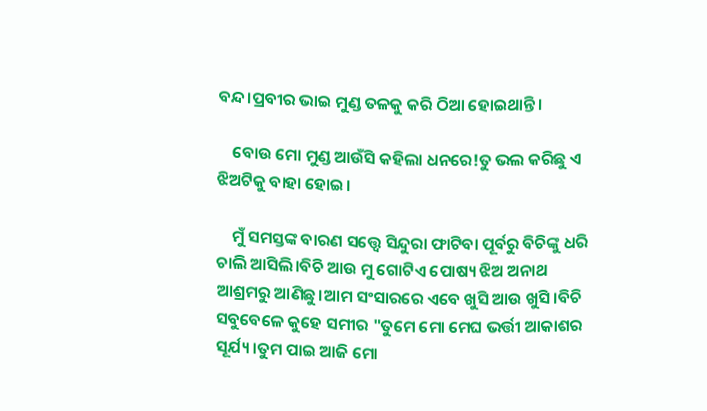ବନ୍ଦ।ପ୍ରବୀର ଭାଇ ମୁଣ୍ଡ ତଳକୁ କରି ଠିଆ ହୋଇଥାନ୍ତି।

    ବୋଉ ମୋ ମୁଣ୍ଡ ଆଉଁସି କହିଲା ଧନରେ!ତୁ ଭଲ କରିଛୁ ଏ ଝିଅଟିକୁ ବାହା ହୋଇ।

    ମୁଁ ସମସ୍ତଙ୍କ ବାରଣ ସତ୍ତ୍ୱେ ସିନ୍ଦୁରା ଫାଟିବା ପୂର୍ବରୁ ବିଚିଙ୍କୁ ଧରି ଚାଲି ଆସିଲି।ବିଚି ଆଉ ମୁ ଗୋଟିଏ ପୋଷ୍ୟ ଝିଅ ଅନାଥ ଆଶ୍ରମରୁ ଆଣିଛୁ।ଆମ ସଂସାରରେ ଏବେ ଖୁସି ଆଉ ଖୁସି।ବିଚି ସବୁବେଳେ କୁହେ ସମୀର "ତୁମେ ମୋ ମେଘ ଭର୍ତ୍ତୀ ଆକାଶର ସୂର୍ଯ୍ୟ।ତୁମ ପାଇ ଆଜି ମୋ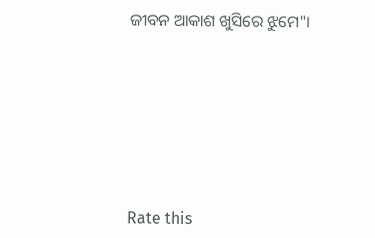ଜୀବନ ଆକାଶ ଖୁସିରେ ଝୁମେ"।







Rate this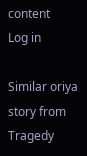content
Log in

Similar oriya story from Tragedy